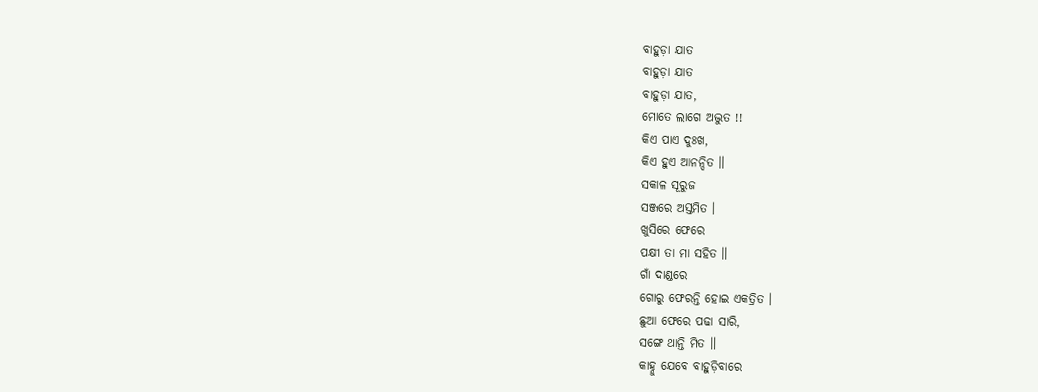ବାହୁଡ଼ା ଯାତ
ବାହୁଡ଼ା ଯାତ
ବାହୁଡ଼ା ଯାତ,
ମୋତେ ଲାଗେ ଅଦ୍ଭୁତ !!
କିଏ ପାଏ ଦୁଃଖ,
କିଏ ହୁଏ ଆନନ୍ଦିତ ॥
ସକାଳ ସୂରୁଜ
ସଞ୍ଜରେ ଅସ୍ତମିତ ।
ଖୁସିରେ ଫେରେ
ପକ୍ଷୀ ତା ମା ସହିତ ॥
ଗାଁ ଦାଣ୍ଡରେ
ଗୋରୁ ଫେରନ୍ତି ହୋଇ ଏକତ୍ରିତ ।
ଛୁଆ ଫେରେ ପଢା ସାରି,
ସଙ୍ଗେ ଥାନ୍ତି ମିତ ॥
କାହ୍ନୁ ଯେବେ ବାହୁଡ଼ିବାରେ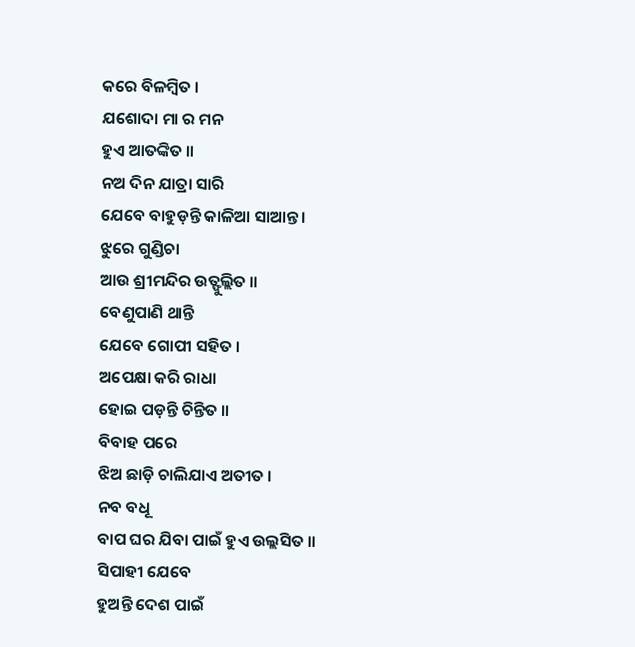କରେ ବିଳମ୍ବିତ ।
ଯଶୋଦା ମା ର ମନ
ହୁଏ ଆତଙ୍କିତ ॥
ନଅ ଦିନ ଯାତ୍ରା ସାରି
ଯେବେ ବାହୁଡ଼ନ୍ତି କାଳିଆ ସାଆନ୍ତ ।
ଝୁରେ ଗୁଣ୍ଡିଚା
ଆଉ ଶ୍ରୀମନ୍ଦିର ଉତ୍ଫୁଲ୍ଲିତ ॥
ବେଣୁପାଣି ଥାନ୍ତି
ଯେବେ ଗୋପୀ ସହିତ ।
ଅପେକ୍ଷା କରି ରାଧା
ହୋଇ ପଡ଼ନ୍ତି ଚିନ୍ତିତ ॥
ବିବାହ ପରେ
ଝିଅ ଛାଡ଼ି ଚାଲିଯାଏ ଅତୀତ ।
ନବ ବଧୂ
ବାପ ଘର ଯିବା ପାଇଁ ହୁଏ ଉଲ୍ଲସିତ ॥
ସିପାହୀ ଯେବେ
ହୁଅନ୍ତି ଦେଶ ପାଇଁ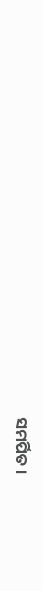ସମର୍ପିତ ।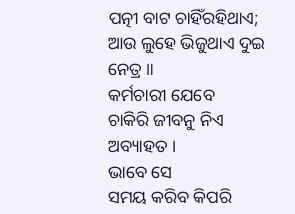ପତ୍ନୀ ବାଟ ଚାହିଁରହିଥାଏ;
ଆଉ ଲୁହେ ଭିଜୁଥାଏ ଦୁଇ ନେତ୍ର ॥
କର୍ମଚାରୀ ଯେବେ
ଚାକିରି ଜୀବନୁ ନିଏ ଅବ୍ୟାହତ ।
ଭାବେ ସେ
ସମୟ କରିବ କିପରି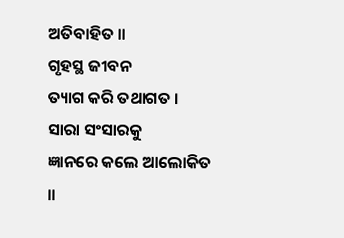ଅତିବାହିତ ॥
ଗୃହସ୍ଥ ଜୀବନ
ତ୍ୟାଗ କରି ତଥାଗତ ।
ସାରା ସଂସାରକୁ
ଜ୍ଞାନରେ କଲେ ଆଲୋକିତ ॥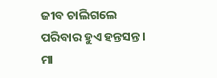ଜୀବ ଚାଲିଗଲେ
ପରିବାର ହୁଏ ହନ୍ତସନ୍ତ ।
ମା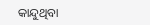କାନ୍ଦୁଥିବା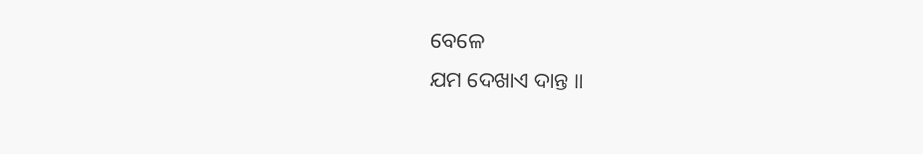ବେଳେ
ଯମ ଦେଖାଏ ଦାନ୍ତ ॥